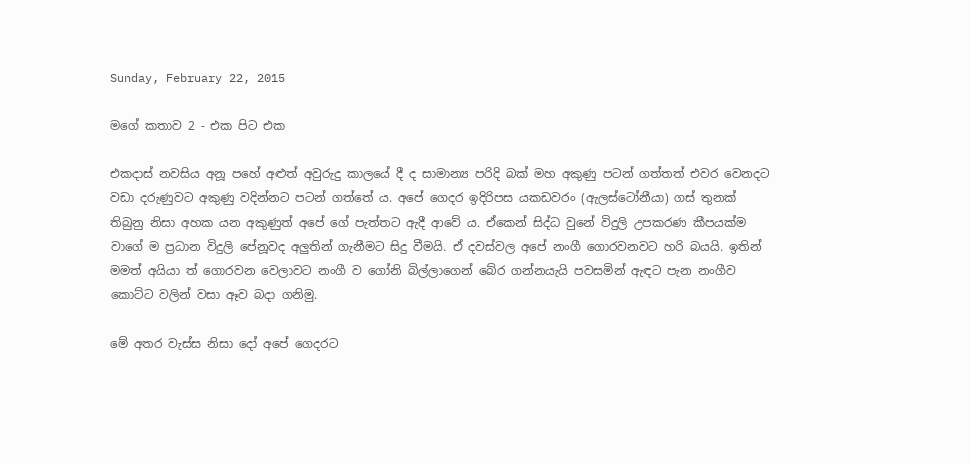Sunday, February 22, 2015

මගේ කතාව 2 - එක පිට එක

එකදාස් නවසිය අනූ පහේ අළුත් අවුරුදු කාලයේ දී ද සාමාන්‍ය පරිදි බක් මහ අකුණු පටන් ගත්තත් එවර වෙනදට වඩා දරුණුවට අකුණු වදින්නට පටන් ගත්තේ ය. අපේ ගෙදර ඉදිරිපස යකඩවරං (ඇලස්ටෝනීයා) ගස් තුනක් තිබුනු නිසා අහක යන අකුණුත් අපේ ගේ පැත්තට ඇදී ආවේ ය. ඒකෙන් සිද්ධ වුනේ විදුලි උපකරණ කීපයක්ම වාගේ ම ප්‍රධාන විදුලි පේනූවද අලුතින් ගැනීමට සිදු වීමයි. ඒ දවස්වල අපේ නංගී ගොරවනවට හරි බයයි. ඉතින් මමත් අයියා ත් ගොරවන වෙලාවට නංගී ව ගෝනි බිල්ලාගෙන් බේර ගන්නයැයි පවසමින් ඇඳට පැන නංගීව කොට්ට වලින් වසා ඈව බදා ගනිමු.

මේ අතර වැස්ස නිසා දෝ අපේ ගෙදරට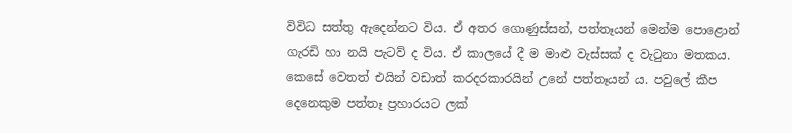විවිධ සත්තු ඇදෙන්නට විය. ඒ අතර ගොණුස්සන්, පත්තෑයන් මෙන්ම පොළොන් ගැරඩි හා නයි පැටව් ද විය. ඒ කාලයේ දී ම මාළු වැස්සක් ද වැටුනා මතකය. කෙසේ වෙතත් එයින් වඩාත් කරදරකාරයින් උනේ පත්තෑයන් ය. පවුලේ කීප දෙනෙකුම පත්තෑ ප්‍රහාරයට ලක්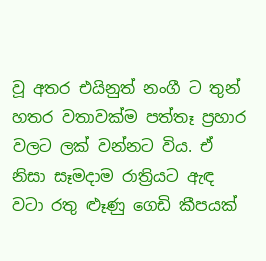වූ අතර එයිනුත් නංගී ට තුන් හතර වතාවක්ම පත්තෑ ප්‍රහාර වලට ලක් වන්නට විය. ඒ නිසා සෑමදාම රාත්‍රියට ඇඳ වටා රතු ළුෑණු ගෙඩි කීපයක්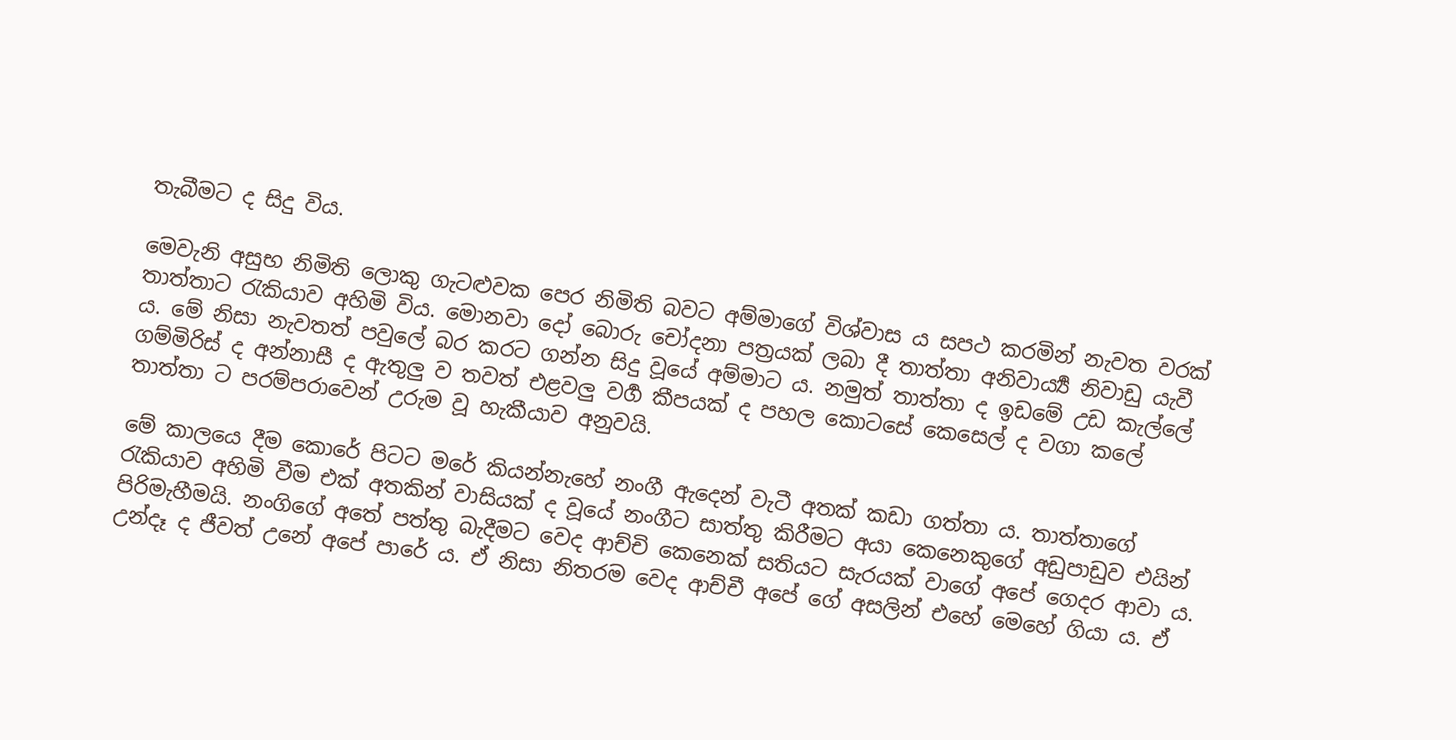තැබීමට ද සිදු විය.

මෙවැනි අසුභ නිමිති ලොකු ගැටළුවක පෙර නිමිති බවට අම්මාගේ විශ්වාස ය සපථ කරමින් නැවත වරක් තාත්තාට රැකියාව අහිමි විය. මොනවා දෝ බොරු චෝදනා පත්‍රයක් ලබා දී තාත්තා අනිවාර්‍ය්‍ය නිවාඩු යැවී ය. මේ නිසා නැවතත් පවුලේ බර කරට ගන්න සිදු වූයේ අම්මාට ය. නමුත් තාත්තා ද ඉඩමේ උඩ කැල්ලේ ගම්මිරිස් ද අන්නාසී ද ඇතුලු ව තවත් එළවලු වර්‍ග කීපයක් ද පහල කොටසේ කෙසෙල් ද වගා කලේ තාත්තා ට පරම්පරාවෙන් උරුම වූ හැකීයාව අනුවයි.

මේ කාලයෙ දීම කොරේ පිටට මරේ කියන්නැහේ නංගී ඇදෙන් වැටී අතක් කඩා ගත්තා ය. තාත්තාගේ රැකියාව අහිමි වීම එක් අතකින් වාසියක් ද වූයේ නංගීට සාත්තු කිරීමට අයා කෙනෙකුගේ අඩුපාඩුව එයින් පිරිමැහීමයි. නංගිගේ අතේ පත්තු බැදීමට වෙද ආච්චි කෙනෙක් සතියට සැරයක් වාගේ අපේ ගෙදර ආවා ය. උන්දෑ ද ජීවත් උනේ අපේ පාරේ ය. ඒ නිසා නිතරම වෙද ආච්චී අපේ ගේ අසලින් එහේ මෙහේ ගියා ය. ඒ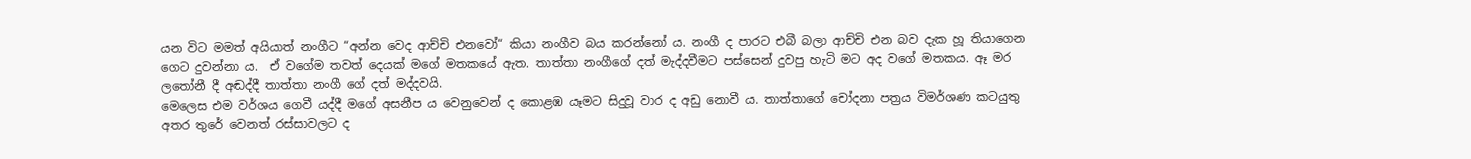යන විට මමත් අයියාත් නංගීට “අන්න වෙද ආච්චි එනවෝ“ කියා නංගීව බය කරන්නෝ ය. නංගී ද පාරට එබී බලා ආච්චි එන බව දැක හූ තියාගෙන ගෙට දුවන්නා ය.  ඒ වගේම තවත් දෙයක් මගේ මතකයේ ඇත. තාත්තා නංගීගේ දත් මැද්දවීමට පස්සෙන් දුවපු හැටි මට අද වගේ මතකය. ඈ මර ලතෝනී දී අඬද්දී තාත්තා නංගී ගේ දත් මද්දවයි.
මෙලෙස එම වර්ශය ගෙවී යද්දී මගේ අසනීප ය වෙනුවෙන් ද කොළඹ යෑමට සිදුවූ වාර ද අඩු නොවී ය. තාත්තාගේ චෝදනා පත්‍රය විමර්ශණ කටයුතු අතර තුරේ වෙනත් රස්සාවලට ද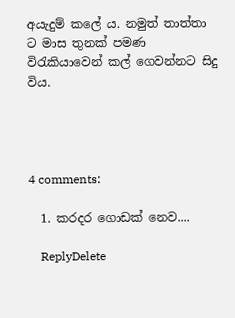අයැදුම් කලේ ය. නමුත් තාත්තා ට මාස තුනක් පමණ විරැකියාවෙන් කල් ගෙවන්නට සිදු විය.




4 comments:

  1. කරදර ගොඩක් නෙව....

    ReplyDelete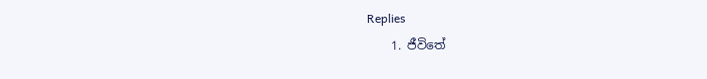Replies
    1. ජීවිතේ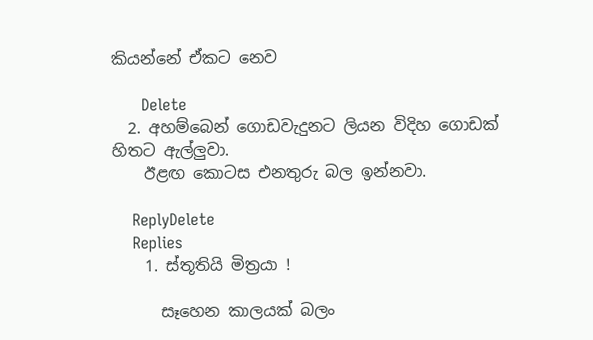කියන්නේ ඒකට නෙව

      Delete
  2. අහම්බෙන් ගොඩවැදුනට ලියන විදිහ ගොඩක් හිතට ඇල්ලුවා.
    ඊළඟ කොටස එනතුරු බල ඉන්නවා.

    ReplyDelete
    Replies
    1. ස්තූතියි මිත්‍රයා !

      සෑහෙන කාලයක් බලං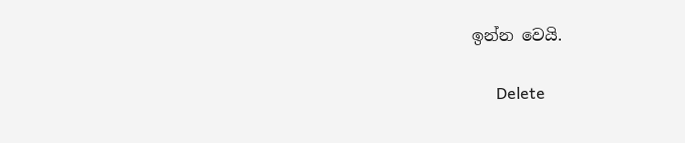ඉන්න වෙයි.

      Delete